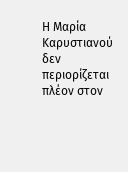Η Μαρία Καρυστιανού δεν περιορίζεται πλέον στον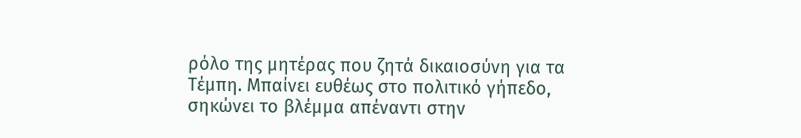ρόλο της μητέρας που ζητά δικαιοσύνη για τα Τέμπη. Μπαίνει ευθέως στο πολιτικό γήπεδο, σηκώνει το βλέμμα απέναντι στην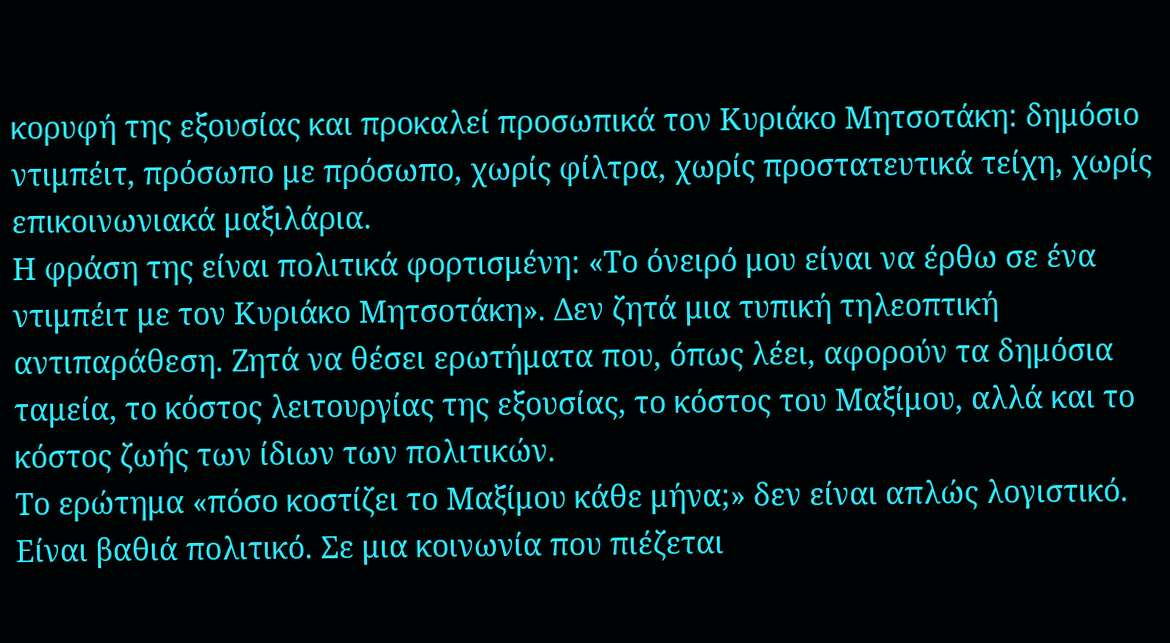κορυφή της εξουσίας και προκαλεί προσωπικά τον Κυριάκο Μητσοτάκη: δημόσιο ντιμπέιτ, πρόσωπο με πρόσωπο, χωρίς φίλτρα, χωρίς προστατευτικά τείχη, χωρίς επικοινωνιακά μαξιλάρια.
Η φράση της είναι πολιτικά φορτισμένη: «Το όνειρό μου είναι να έρθω σε ένα ντιμπέιτ με τον Κυριάκο Μητσοτάκη». Δεν ζητά μια τυπική τηλεοπτική αντιπαράθεση. Ζητά να θέσει ερωτήματα που, όπως λέει, αφορούν τα δημόσια ταμεία, το κόστος λειτουργίας της εξουσίας, το κόστος του Μαξίμου, αλλά και το κόστος ζωής των ίδιων των πολιτικών.
Το ερώτημα «πόσο κοστίζει το Μαξίμου κάθε μήνα;» δεν είναι απλώς λογιστικό. Είναι βαθιά πολιτικό. Σε μια κοινωνία που πιέζεται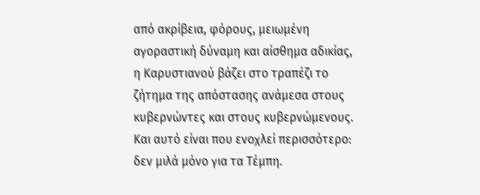από ακρίβεια, φόρους, μειωμένη αγοραστική δύναμη και αίσθημα αδικίας, η Καρυστιανού βάζει στο τραπέζι το ζήτημα της απόστασης ανάμεσα στους κυβερνώντες και στους κυβερνώμενους.
Και αυτό είναι που ενοχλεί περισσότερο: δεν μιλά μόνο για τα Τέμπη.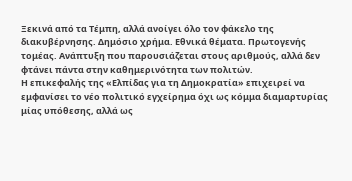Ξεκινά από τα Τέμπη, αλλά ανοίγει όλο τον φάκελο της διακυβέρνησης. Δημόσιο χρήμα. Εθνικά θέματα. Πρωτογενής τομέας. Ανάπτυξη που παρουσιάζεται στους αριθμούς, αλλά δεν φτάνει πάντα στην καθημερινότητα των πολιτών.
Η επικεφαλής της «Ελπίδας για τη Δημοκρατία» επιχειρεί να εμφανίσει το νέο πολιτικό εγχείρημα όχι ως κόμμα διαμαρτυρίας μίας υπόθεσης, αλλά ως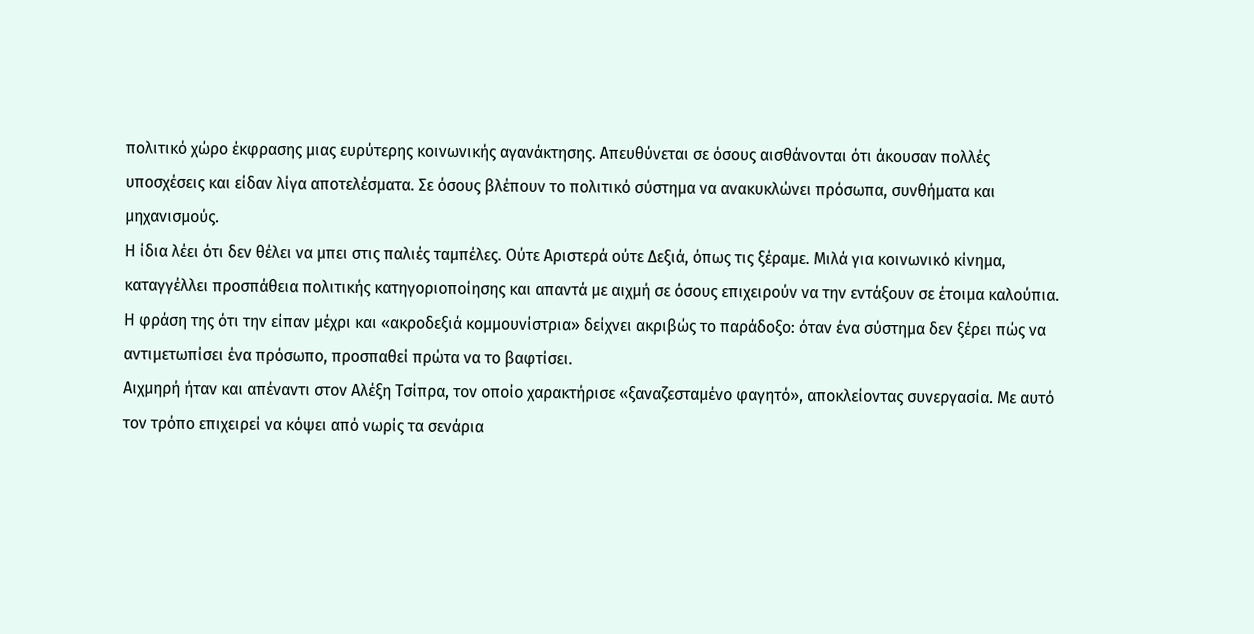πολιτικό χώρο έκφρασης μιας ευρύτερης κοινωνικής αγανάκτησης. Απευθύνεται σε όσους αισθάνονται ότι άκουσαν πολλές υποσχέσεις και είδαν λίγα αποτελέσματα. Σε όσους βλέπουν το πολιτικό σύστημα να ανακυκλώνει πρόσωπα, συνθήματα και μηχανισμούς.
Η ίδια λέει ότι δεν θέλει να μπει στις παλιές ταμπέλες. Ούτε Αριστερά ούτε Δεξιά, όπως τις ξέραμε. Μιλά για κοινωνικό κίνημα, καταγγέλλει προσπάθεια πολιτικής κατηγοριοποίησης και απαντά με αιχμή σε όσους επιχειρούν να την εντάξουν σε έτοιμα καλούπια. Η φράση της ότι την είπαν μέχρι και «ακροδεξιά κομμουνίστρια» δείχνει ακριβώς το παράδοξο: όταν ένα σύστημα δεν ξέρει πώς να αντιμετωπίσει ένα πρόσωπο, προσπαθεί πρώτα να το βαφτίσει.
Αιχμηρή ήταν και απέναντι στον Αλέξη Τσίπρα, τον οποίο χαρακτήρισε «ξαναζεσταμένο φαγητό», αποκλείοντας συνεργασία. Με αυτό τον τρόπο επιχειρεί να κόψει από νωρίς τα σενάρια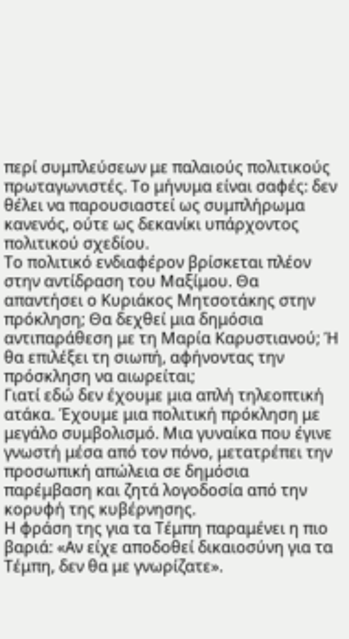περί συμπλεύσεων με παλαιούς πολιτικούς πρωταγωνιστές. Το μήνυμα είναι σαφές: δεν θέλει να παρουσιαστεί ως συμπλήρωμα κανενός, ούτε ως δεκανίκι υπάρχοντος πολιτικού σχεδίου.
Το πολιτικό ενδιαφέρον βρίσκεται πλέον στην αντίδραση του Μαξίμου. Θα απαντήσει ο Κυριάκος Μητσοτάκης στην πρόκληση; Θα δεχθεί μια δημόσια αντιπαράθεση με τη Μαρία Καρυστιανού; Ή θα επιλέξει τη σιωπή, αφήνοντας την πρόσκληση να αιωρείται;
Γιατί εδώ δεν έχουμε μια απλή τηλεοπτική ατάκα. Έχουμε μια πολιτική πρόκληση με μεγάλο συμβολισμό. Μια γυναίκα που έγινε γνωστή μέσα από τον πόνο, μετατρέπει την προσωπική απώλεια σε δημόσια παρέμβαση και ζητά λογοδοσία από την κορυφή της κυβέρνησης.
Η φράση της για τα Τέμπη παραμένει η πιο βαριά: «Αν είχε αποδοθεί δικαιοσύνη για τα Τέμπη, δεν θα με γνωρίζατε».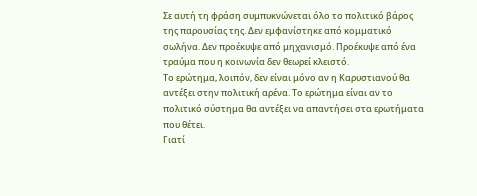Σε αυτή τη φράση συμπυκνώνεται όλο το πολιτικό βάρος της παρουσίας της. Δεν εμφανίστηκε από κομματικό σωλήνα. Δεν προέκυψε από μηχανισμό. Προέκυψε από ένα τραύμα που η κοινωνία δεν θεωρεί κλειστό.
Το ερώτημα, λοιπόν, δεν είναι μόνο αν η Καρυστιανού θα αντέξει στην πολιτική αρένα. Το ερώτημα είναι αν το πολιτικό σύστημα θα αντέξει να απαντήσει στα ερωτήματα που θέτει.
Γιατί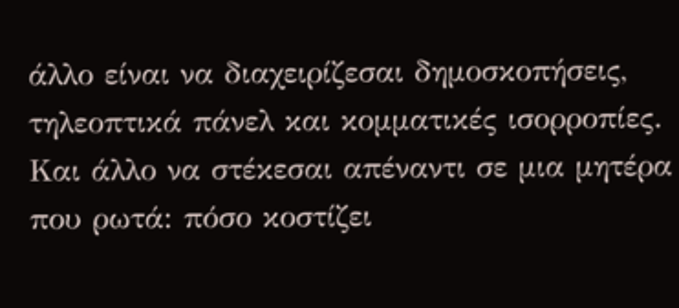άλλο είναι να διαχειρίζεσαι δημοσκοπήσεις, τηλεοπτικά πάνελ και κομματικές ισορροπίες. Και άλλο να στέκεσαι απέναντι σε μια μητέρα που ρωτά: πόσο κοστίζει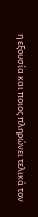η εξουσία και ποιος πληρώνει τελικά τον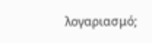λογαριασμό;